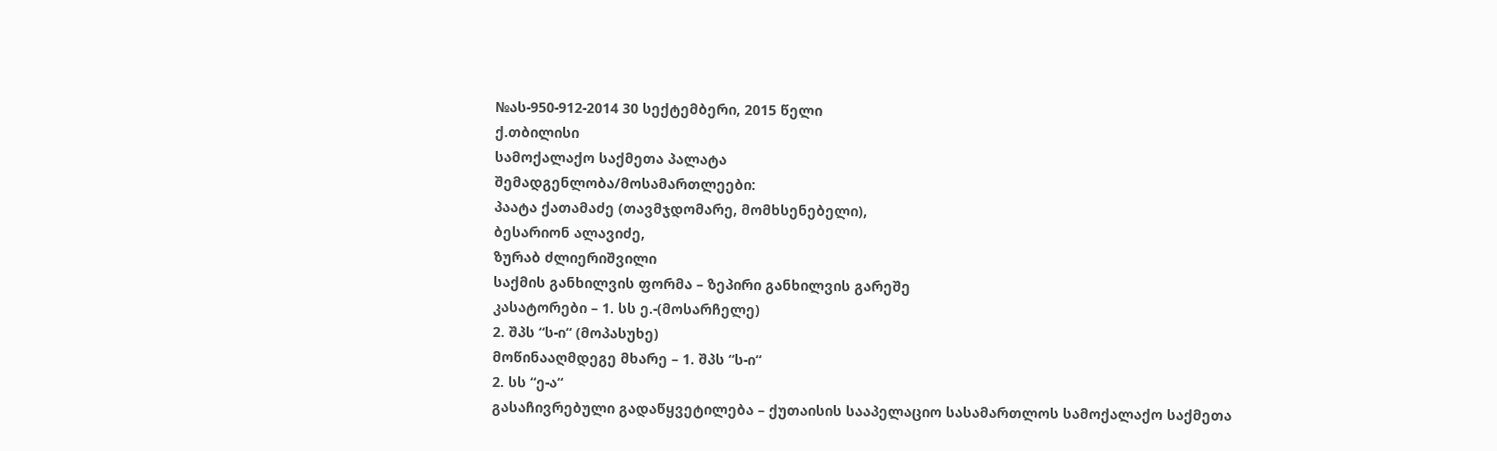№ას-950-912-2014 30 სექტემბერი, 2015 წელი
ქ.თბილისი
სამოქალაქო საქმეთა პალატა
შემადგენლობა/მოსამართლეები:
პაატა ქათამაძე (თავმჯდომარე, მომხსენებელი),
ბესარიონ ალავიძე,
ზურაბ ძლიერიშვილი
საქმის განხილვის ფორმა – ზეპირი განხილვის გარეშე
კასატორები – 1. სს ე.-(მოსარჩელე)
2. შპს “ს-ი“ (მოპასუხე)
მოწინააღმდეგე მხარე – 1. შპს “ს-ი“
2. სს “ე-ა“
გასაჩივრებული გადაწყვეტილება – ქუთაისის სააპელაციო სასამართლოს სამოქალაქო საქმეთა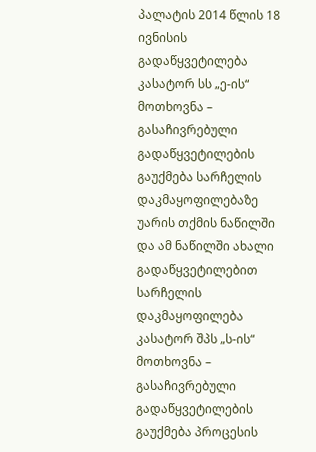პალატის 2014 წლის 18 ივნისის გადაწყვეტილება
კასატორ სს „ე-ის“ მოთხოვნა – გასაჩივრებული გადაწყვეტილების გაუქმება სარჩელის დაკმაყოფილებაზე უარის თქმის ნაწილში და ამ ნაწილში ახალი გადაწყვეტილებით სარჩელის დაკმაყოფილება
კასატორ შპს „ს-ის“ მოთხოვნა – გასაჩივრებული გადაწყვეტილების გაუქმება პროცესის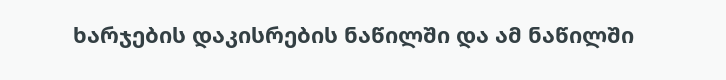ხარჯების დაკისრების ნაწილში და ამ ნაწილში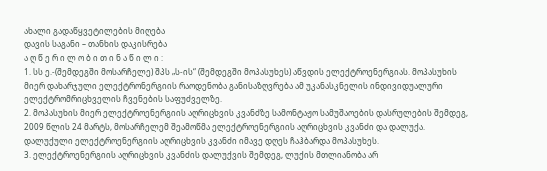ახალი გადაწყვეტილების მიღება
დავის საგანი – თანხის დაკისრება
ა ღ წ ე რ ი ლ ო ბ ი თ ი ნ ა წ ი ლ ი :
1. სს ე.-(შემდეგში მოსარჩელე) შპს „ს-ის“ (შემდეგში მოპასუხეს) აწვდის ელექტროენერგიას. მოპასუხის მიერ დახარჯული ელექტრონერგიის რაოდენობა განისაზღვრება ამ უკანასკნელის ინდივიდუალური ელექტრომრიცხველის ჩვენების საფუძველზე.
2. მოპასუხის მიერ ელექტროენერგიის აღრიცხვის კვანძზე სამონტაჟო სამუშაოების დასრულების შემდეგ, 2009 წლის 24 მარტს, მოსარჩელემ შეამოწმა ელექტროენერგიის აღრიცხვის კვანძი და დალუქა. დალუქული ელექტროენერგიის აღრიცხვის კვანძი იმავე დღეს ჩაჰბარდა მოპასუხეს.
3. ელექტროენერგიის აღრიცხვის კვანძის დალუქვის შემდეგ, ლუქის მთლიანობა არ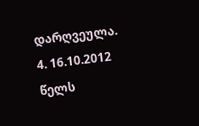დარღვეულა.
4. 16.10.2012 წელს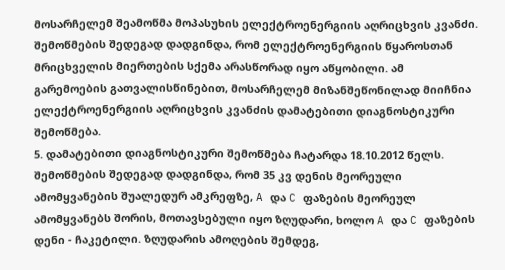მოსარჩელემ შეამოწმა მოპასუხის ელექტროენერგიის აღრიცხვის კვანძი. შემოწმების შედეგად დადგინდა, რომ ელექტროენერგიის წყაროსთან მრიცხველის მიერთების სქემა არასწორად იყო აწყობილი. ამ გარემოების გათვალისწინებით, მოსარჩელემ მიზანშეწონილად მიიჩნია ელექტროენერგიის აღრიცხვის კვანძის დამატებითი დიაგნოსტიკური შემოწმება.
5. დამატებითი დიაგნოსტიკური შემოწმება ჩატარდა 18.10.2012 წელს. შემოწმების შედეგად დადგინდა, რომ 35 კვ დენის მეორეული ამომყვანების შუალედურ ამკრეფზე, A და C ფაზების მეორეულ ამომყვანებს შორის, მოთავსებული იყო ზღუდარი, ხოლო A და C ფაზების დენი - ჩაკეტილი. ზღუდარის ამოღების შემდეგ,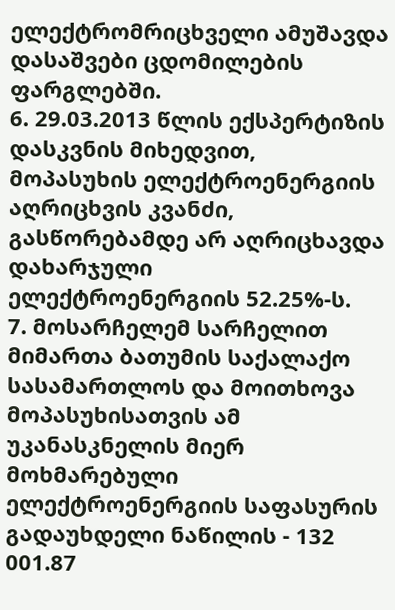ელექტრომრიცხველი ამუშავდა დასაშვები ცდომილების ფარგლებში.
6. 29.03.2013 წლის ექსპერტიზის დასკვნის მიხედვით, მოპასუხის ელექტროენერგიის აღრიცხვის კვანძი, გასწორებამდე არ აღრიცხავდა დახარჯული ელექტროენერგიის 52.25%-ს.
7. მოსარჩელემ სარჩელით მიმართა ბათუმის საქალაქო სასამართლოს და მოითხოვა მოპასუხისათვის ამ უკანასკნელის მიერ მოხმარებული ელექტროენერგიის საფასურის გადაუხდელი ნაწილის - 132 001.87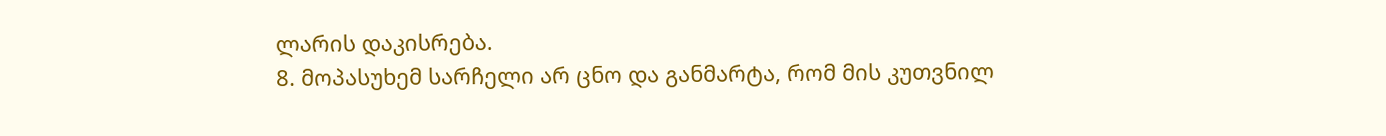ლარის დაკისრება.
8. მოპასუხემ სარჩელი არ ცნო და განმარტა, რომ მის კუთვნილ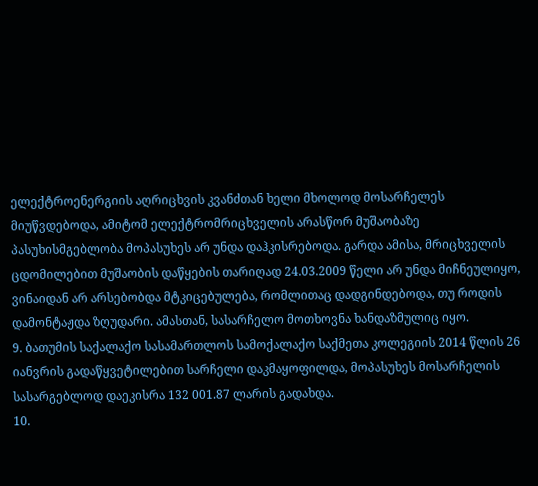ელექტროენერგიის აღრიცხვის კვანძთან ხელი მხოლოდ მოსარჩელეს მიუწვდებოდა, ამიტომ ელექტრომრიცხველის არასწორ მუშაობაზე პასუხისმგებლობა მოპასუხეს არ უნდა დაჰკისრებოდა. გარდა ამისა, მრიცხველის ცდომილებით მუშაობის დაწყების თარიღად 24.03.2009 წელი არ უნდა მიჩნეულიყო, ვინაიდან არ არსებობდა მტკიცებულება, რომლითაც დადგინდებოდა, თუ როდის დამონტაჟდა ზღუდარი. ამასთან, სასარჩელო მოთხოვნა ხანდაზმულიც იყო.
9. ბათუმის საქალაქო სასამართლოს სამოქალაქო საქმეთა კოლეგიის 2014 წლის 26 იანვრის გადაწყვეტილებით სარჩელი დაკმაყოფილდა, მოპასუხეს მოსარჩელის სასარგებლოდ დაეკისრა 132 001.87 ლარის გადახდა.
10.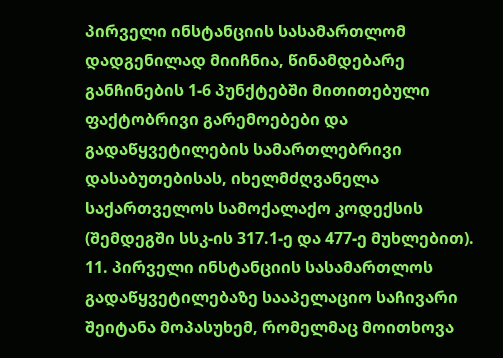პირველი ინსტანციის სასამართლომ დადგენილად მიიჩნია, წინამდებარე განჩინების 1-6 პუნქტებში მითითებული ფაქტობრივი გარემოებები და გადაწყვეტილების სამართლებრივი დასაბუთებისას, იხელმძღვანელა საქართველოს სამოქალაქო კოდექსის (შემდეგში სსკ-ის 317.1-ე და 477-ე მუხლებით).
11. პირველი ინსტანციის სასამართლოს გადაწყვეტილებაზე სააპელაციო საჩივარი შეიტანა მოპასუხემ, რომელმაც მოითხოვა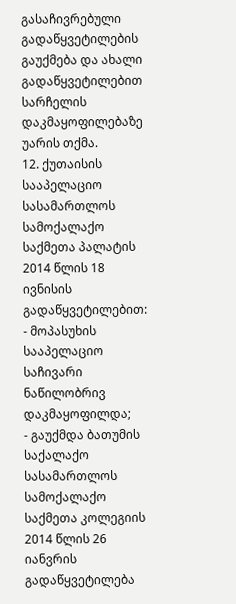გასაჩივრებული გადაწყვეტილების გაუქმება და ახალი გადაწყვეტილებით სარჩელის დაკმაყოფილებაზე უარის თქმა.
12. ქუთაისის სააპელაციო სასამართლოს სამოქალაქო საქმეთა პალატის 2014 წლის 18 ივნისის გადაწყვეტილებით:
- მოპასუხის სააპელაციო საჩივარი ნაწილობრივ დაკმაყოფილდა;
- გაუქმდა ბათუმის საქალაქო სასამართლოს სამოქალაქო საქმეთა კოლეგიის 2014 წლის 26 იანვრის გადაწყვეტილება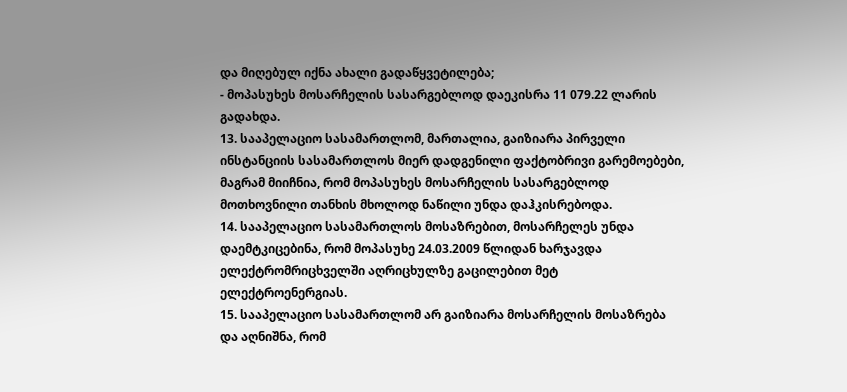და მიღებულ იქნა ახალი გადაწყვეტილება;
- მოპასუხეს მოსარჩელის სასარგებლოდ დაეკისრა 11 079.22 ლარის გადახდა.
13. სააპელაციო სასამართლომ, მართალია, გაიზიარა პირველი ინსტანციის სასამართლოს მიერ დადგენილი ფაქტობრივი გარემოებები, მაგრამ მიიჩნია, რომ მოპასუხეს მოსარჩელის სასარგებლოდ მოთხოვნილი თანხის მხოლოდ ნაწილი უნდა დაჰკისრებოდა.
14. სააპელაციო სასამართლოს მოსაზრებით, მოსარჩელეს უნდა დაემტკიცებინა, რომ მოპასუხე 24.03.2009 წლიდან ხარჯავდა ელექტრომრიცხველში აღრიცხულზე გაცილებით მეტ ელექტროენერგიას.
15. სააპელაციო სასამართლომ არ გაიზიარა მოსარჩელის მოსაზრება და აღნიშნა, რომ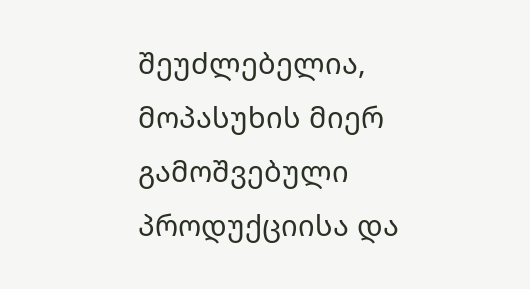შეუძლებელია, მოპასუხის მიერ გამოშვებული პროდუქციისა და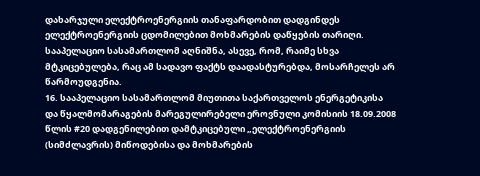დახარჯული ელექტროენერგიის თანაფარდობით დადგინდეს ელექტროენერგიის ცდომილებით მოხმარების დაწყების თარიღი. სააპელაციო სასამართლომ აღნიშნა, ასევე, რომ, რაიმე სხვა მტკიცებულება, რაც ამ სადავო ფაქტს დაადასტურებდა, მოსარჩელეს არ წარმოუდგენია.
16. სააპელაციო სასამართლომ მიუთითა საქართველოს ენერგეტიკისა და წყალმომარაგების მარეგულირებელი ეროვნული კომისიის 18.09.2008 წლის #20 დადგენილებით დამტკიცებული „ელექტროენერგიის (სიმძლავრის) მიწოდებისა და მოხმარების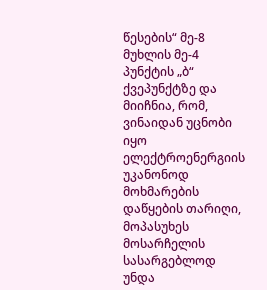წესების“ მე-8 მუხლის მე-4 პუნქტის „ბ“ ქვეპუნქტზე და მიიჩნია, რომ, ვინაიდან უცნობი იყო ელექტროენერგიის უკანონოდ მოხმარების დაწყების თარიღი, მოპასუხეს მოსარჩელის სასარგებლოდ უნდა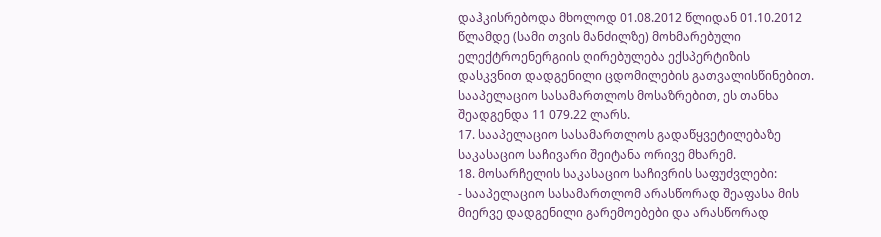დაჰკისრებოდა მხოლოდ 01.08.2012 წლიდან 01.10.2012 წლამდე (სამი თვის მანძილზე) მოხმარებული ელექტროენერგიის ღირებულება ექსპერტიზის დასკვნით დადგენილი ცდომილების გათვალისწინებით. სააპელაციო სასამართლოს მოსაზრებით, ეს თანხა შეადგენდა 11 079.22 ლარს.
17. სააპელაციო სასამართლოს გადაწყვეტილებაზე საკასაციო საჩივარი შეიტანა ორივე მხარემ.
18. მოსარჩელის საკასაციო საჩივრის საფუძვლები:
- სააპელაციო სასამართლომ არასწორად შეაფასა მის მიერვე დადგენილი გარემოებები და არასწორად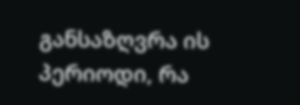განსაზღვრა ის პერიოდი, რა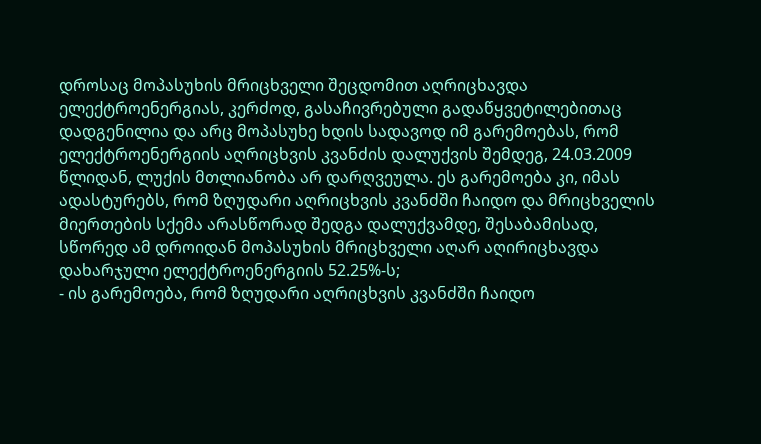დროსაც მოპასუხის მრიცხველი შეცდომით აღრიცხავდა ელექტროენერგიას, კერძოდ, გასაჩივრებული გადაწყვეტილებითაც დადგენილია და არც მოპასუხე ხდის სადავოდ იმ გარემოებას, რომ ელექტროენერგიის აღრიცხვის კვანძის დალუქვის შემდეგ, 24.03.2009 წლიდან, ლუქის მთლიანობა არ დარღვეულა. ეს გარემოება კი, იმას ადასტურებს, რომ ზღუდარი აღრიცხვის კვანძში ჩაიდო და მრიცხველის მიერთების სქემა არასწორად შედგა დალუქვამდე, შესაბამისად, სწორედ ამ დროიდან მოპასუხის მრიცხველი აღარ აღირიცხავდა დახარჯული ელექტროენერგიის 52.25%-ს;
- ის გარემოება, რომ ზღუდარი აღრიცხვის კვანძში ჩაიდო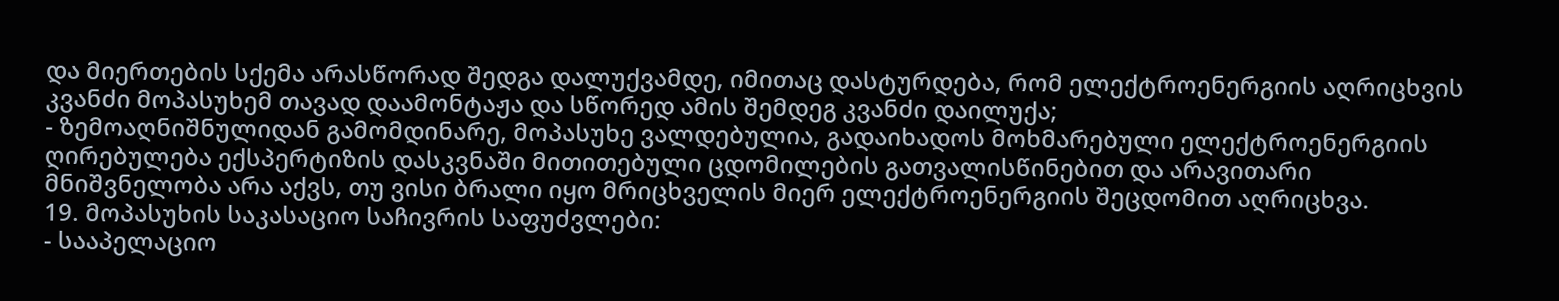და მიერთების სქემა არასწორად შედგა დალუქვამდე, იმითაც დასტურდება, რომ ელექტროენერგიის აღრიცხვის კვანძი მოპასუხემ თავად დაამონტაჟა და სწორედ ამის შემდეგ კვანძი დაილუქა;
- ზემოაღნიშნულიდან გამომდინარე, მოპასუხე ვალდებულია, გადაიხადოს მოხმარებული ელექტროენერგიის ღირებულება ექსპერტიზის დასკვნაში მითითებული ცდომილების გათვალისწინებით და არავითარი მნიშვნელობა არა აქვს, თუ ვისი ბრალი იყო მრიცხველის მიერ ელექტროენერგიის შეცდომით აღრიცხვა.
19. მოპასუხის საკასაციო საჩივრის საფუძვლები:
- სააპელაციო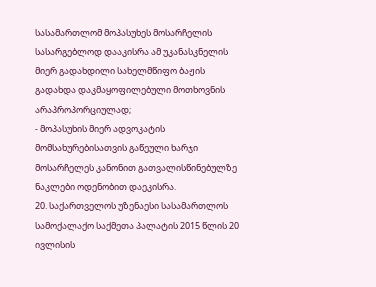სასამართლომ მოპასუხეს მოსარჩელის სასარგებლოდ დააკისრა ამ უკანასკნელის მიერ გადახდილი სახელმწიფო ბაჟის გადახდა დაკმაყოფილებული მოთხოვნის არაპროპორციულად;
- მოპასუხის მიერ ადვოკატის მომსახურებისათვის გაწეული ხარჯი მოსარჩელეს კანონით გათვალისწინებულზე ნაკლები ოდენობით დაეკისრა.
20. საქართველოს უზენაესი სასამართლოს სამოქალაქო საქმეთა პალატის 2015 წლის 20 ივლისის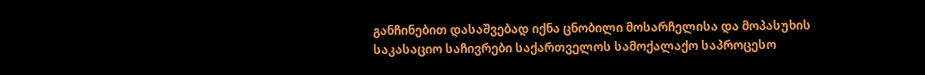განჩინებით დასაშვებად იქნა ცნობილი მოსარჩელისა და მოპასუხის საკასაციო საჩივრები საქართველოს სამოქალაქო საპროცესო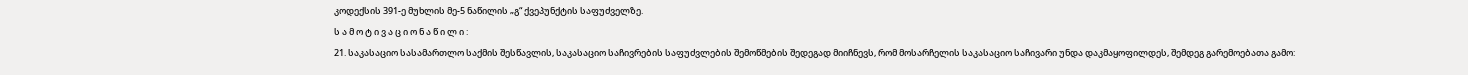კოდექსის 391-ე მუხლის მე-5 ნაწილის „გ“ ქვეპუნქტის საფუძველზე.
ს ა მ ო ტ ი ვ ა ც ი ო ნ ა წ ი ლ ი :
21. საკასაციო სასამართლო საქმის შესწავლის, საკასაციო საჩივრების საფუძვლების შემოწმების შედეგად მიიჩნევს, რომ მოსარჩელის საკასაციო საჩივარი უნდა დაკმაყოფილდეს, შემდეგ გარემოებათა გამო: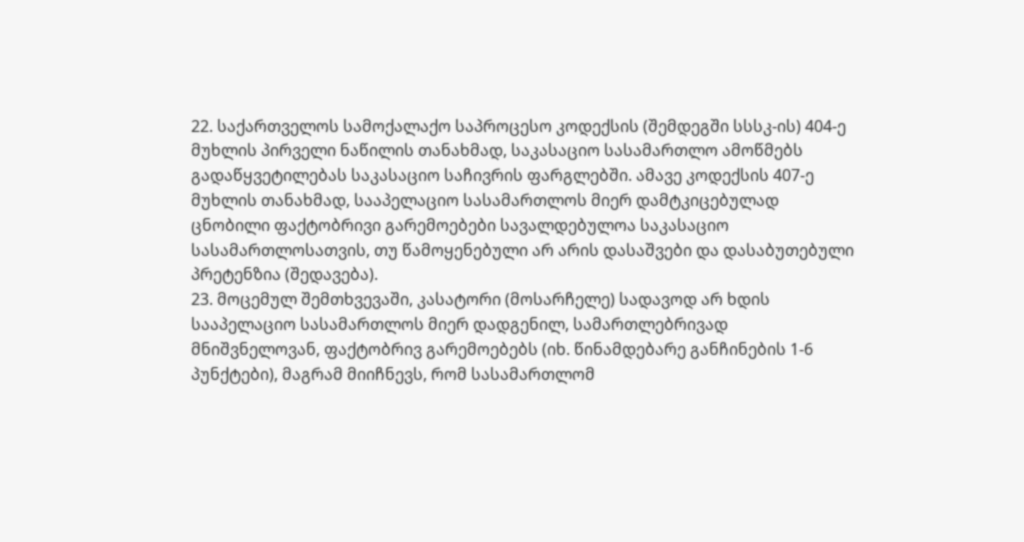22. საქართველოს სამოქალაქო საპროცესო კოდექსის (შემდეგში სსსკ-ის) 404-ე მუხლის პირველი ნაწილის თანახმად, საკასაციო სასამართლო ამოწმებს გადაწყვეტილებას საკასაციო საჩივრის ფარგლებში. ამავე კოდექსის 407-ე მუხლის თანახმად, სააპელაციო სასამართლოს მიერ დამტკიცებულად ცნობილი ფაქტობრივი გარემოებები სავალდებულოა საკასაციო სასამართლოსათვის, თუ წამოყენებული არ არის დასაშვები და დასაბუთებული პრეტენზია (შედავება).
23. მოცემულ შემთხვევაში, კასატორი (მოსარჩელე) სადავოდ არ ხდის სააპელაციო სასამართლოს მიერ დადგენილ, სამართლებრივად მნიშვნელოვან, ფაქტობრივ გარემოებებს (იხ. წინამდებარე განჩინების 1-6 პუნქტები), მაგრამ მიიჩნევს, რომ სასამართლომ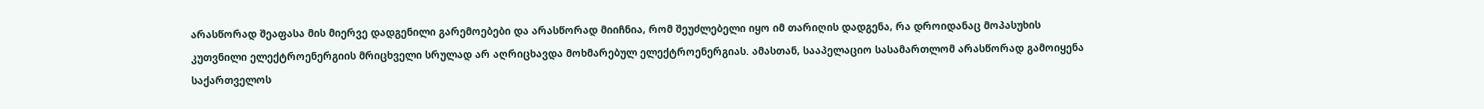არასწორად შეაფასა მის მიერვე დადგენილი გარემოებები და არასწორად მიიჩნია, რომ შეუძლებელი იყო იმ თარიღის დადგენა, რა დროიდანაც მოპასუხის კუთვნილი ელექტროენერგიის მრიცხველი სრულად არ აღრიცხავდა მოხმარებულ ელექტროენერგიას. ამასთან, სააპელაციო სასამართლომ არასწორად გამოიყენა საქართველოს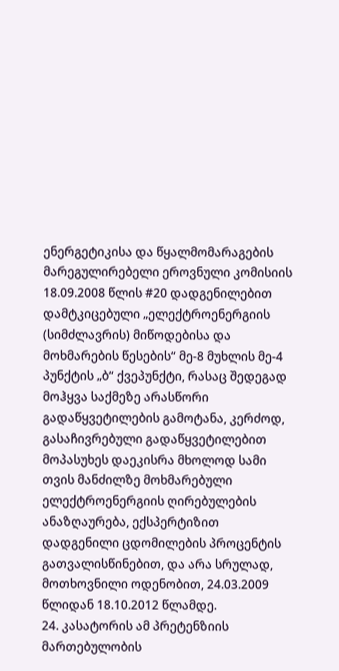ენერგეტიკისა და წყალმომარაგების მარეგულირებელი ეროვნული კომისიის 18.09.2008 წლის #20 დადგენილებით დამტკიცებული „ელექტროენერგიის (სიმძლავრის) მიწოდებისა და მოხმარების წესების“ მე-8 მუხლის მე-4 პუნქტის „ბ“ ქვეპუნქტი, რასაც შედეგად მოჰყვა საქმეზე არასწორი გადაწყვეტილების გამოტანა, კერძოდ, გასაჩივრებული გადაწყვეტილებით მოპასუხეს დაეკისრა მხოლოდ სამი თვის მანძილზე მოხმარებული ელექტროენერგიის ღირებულების ანაზღაურება, ექსპერტიზით დადგენილი ცდომილების პროცენტის გათვალისწინებით, და არა სრულად, მოთხოვნილი ოდენობით, 24.03.2009 წლიდან 18.10.2012 წლამდე.
24. კასატორის ამ პრეტენზიის მართებულობის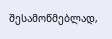შესამოწმებლად,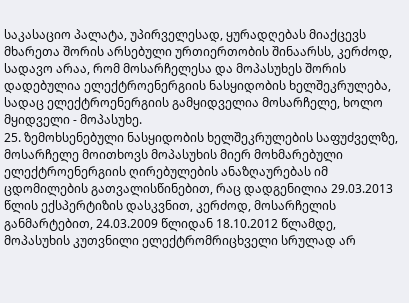საკასაციო პალატა, უპირველესად, ყურადღებას მიაქცევს მხარეთა შორის არსებული ურთიერთობის შინაარსს, კერძოდ, სადავო არაა, რომ მოსარჩელესა და მოპასუხეს შორის დადებულია ელექტროენერგიის ნასყიდობის ხელშეკრულება, სადაც ელექტროენერგიის გამყიდველია მოსარჩელე, ხოლო მყიდველი - მოპასუხე.
25. ზემოხსენებული ნასყიდობის ხელშეკრულების საფუძველზე, მოსარჩელე მოითხოვს მოპასუხის მიერ მოხმარებული ელექტროენერგიის ღირებულების ანაზღაურებას იმ ცდომილების გათვალისწინებით, რაც დადგენილია 29.03.2013 წლის ექსპერტიზის დასკვნით, კერძოდ, მოსარჩელის განმარტებით, 24.03.2009 წლიდან 18.10.2012 წლამდე, მოპასუხის კუთვნილი ელექტრომრიცხველი სრულად არ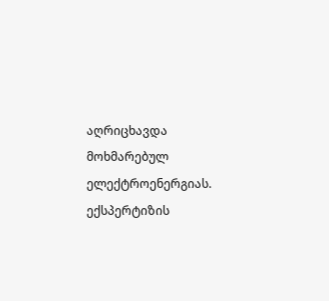აღრიცხავდა მოხმარებულ ელექტროენერგიას. ექსპერტიზის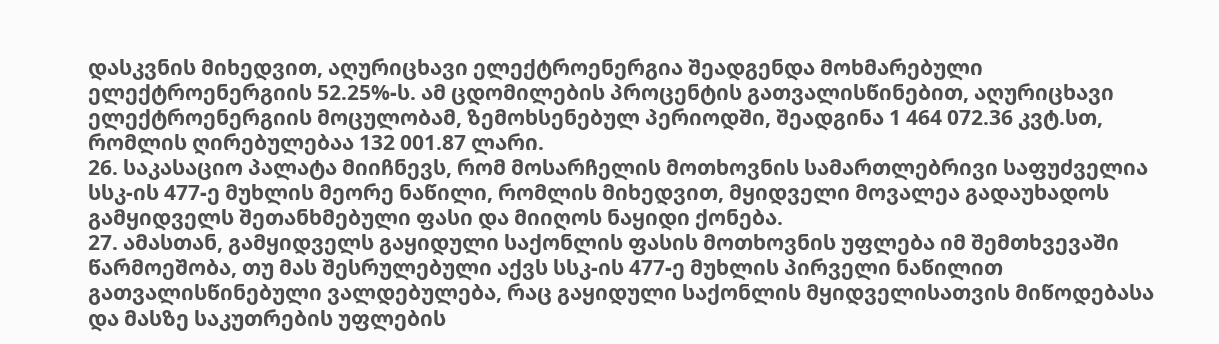დასკვნის მიხედვით, აღურიცხავი ელექტროენერგია შეადგენდა მოხმარებული ელექტროენერგიის 52.25%-ს. ამ ცდომილების პროცენტის გათვალისწინებით, აღურიცხავი ელექტროენერგიის მოცულობამ, ზემოხსენებულ პერიოდში, შეადგინა 1 464 072.36 კვტ.სთ, რომლის ღირებულებაა 132 001.87 ლარი.
26. საკასაციო პალატა მიიჩნევს, რომ მოსარჩელის მოთხოვნის სამართლებრივი საფუძველია სსკ-ის 477-ე მუხლის მეორე ნაწილი, რომლის მიხედვით, მყიდველი მოვალეა გადაუხადოს გამყიდველს შეთანხმებული ფასი და მიიღოს ნაყიდი ქონება.
27. ამასთან, გამყიდველს გაყიდული საქონლის ფასის მოთხოვნის უფლება იმ შემთხვევაში წარმოეშობა, თუ მას შესრულებული აქვს სსკ-ის 477-ე მუხლის პირველი ნაწილით გათვალისწინებული ვალდებულება, რაც გაყიდული საქონლის მყიდველისათვის მიწოდებასა და მასზე საკუთრების უფლების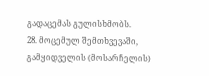გადაცემას გულისხმობს.
28. მოცემულ შემთხვევაში, გამყიდველის (მოსარჩელის)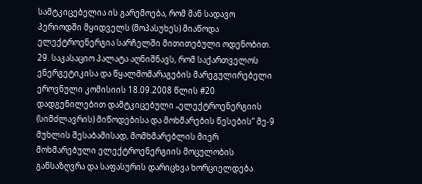სამტკიცებელია ის გარემოება, რომ მან სადავო პერიოდში მყიდველს (მოპასუხეს) მიაწოდა ელექტროენერგია სარჩელში მითითებული ოდენობით.
29. საკასაციო პალატა აღნიშნავს, რომ საქართველოს ენერგეტიკისა და წყალმომარაგების მარეგულირებელი ეროვნული კომისიის 18.09.2008 წლის #20 დადგენილებით დამტკიცებული „ელექტროენერგიის (სიმძლავრის) მიწოდებისა და მოხმარების წესების“ მე-9 მუხლის შესაბამისად, მომხმარებლის მიერ მოხმარებული ელექტროენერგიის მოცულობის განსაზღვრა და საფასურის დარიცხვა ხორციელდება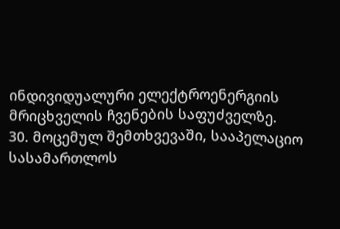ინდივიდუალური ელექტროენერგიის მრიცხველის ჩვენების საფუძველზე.
30. მოცემულ შემთხვევაში, სააპელაციო სასამართლოს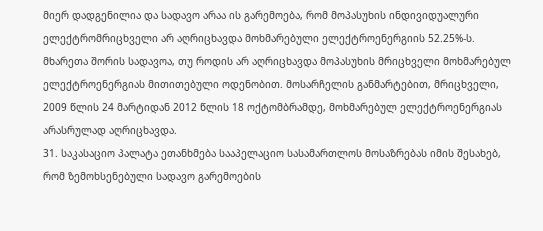მიერ დადგენილია და სადავო არაა ის გარემოება, რომ მოპასუხის ინდივიდუალური ელექტრომრიცხველი არ აღრიცხავდა მოხმარებული ელექტროენერგიის 52.25%-ს. მხარეთა შორის სადავოა, თუ როდის არ აღრიცხავდა მოპასუხის მრიცხველი მოხმარებულ ელექტროენერგიას მითითებული ოდენობით. მოსარჩელის განმარტებით, მრიცხველი, 2009 წლის 24 მარტიდან 2012 წლის 18 ოქტომბრამდე, მოხმარებულ ელექტროენერგიას არასრულად აღრიცხავდა.
31. საკასაციო პალატა ეთანხმება სააპელაციო სასამართლოს მოსაზრებას იმის შესახებ, რომ ზემოხსენებული სადავო გარემოების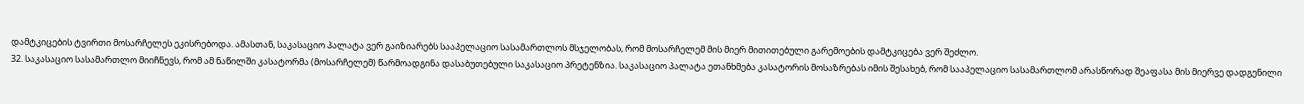დამტკიცების ტვირთი მოსარჩელეს ეკისრებოდა. ამასთან, საკასაციო პალატა ვერ გაიზიარებს სააპელაციო სასამართლოს მსჯელობას, რომ მოსარჩელემ მის მიერ მითითებული გარემოების დამტკიცება ვერ შეძლო.
32. საკასაციო სასამართლო მიიჩნევს, რომ ამ ნაწილში კასატორმა (მოსარჩელემ) წარმოადგინა დასაბუთებული საკასაციო პრეტენზია. საკასაციო პალატა ეთანხმება კასატორის მოსაზრებას იმის შესახებ, რომ სააპელაციო სასამართლომ არასწორად შეაფასა მის მიერვე დადგენილი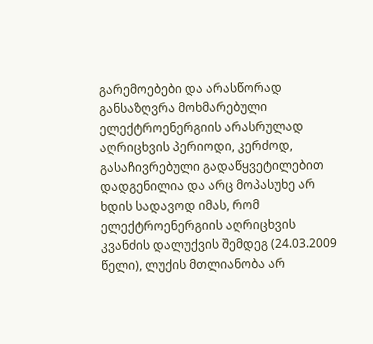გარემოებები და არასწორად განსაზღვრა მოხმარებული ელექტროენერგიის არასრულად აღრიცხვის პერიოდი, კერძოდ, გასაჩივრებული გადაწყვეტილებით დადგენილია და არც მოპასუხე არ ხდის სადავოდ იმას, რომ ელექტროენერგიის აღრიცხვის კვანძის დალუქვის შემდეგ (24.03.2009 წელი), ლუქის მთლიანობა არ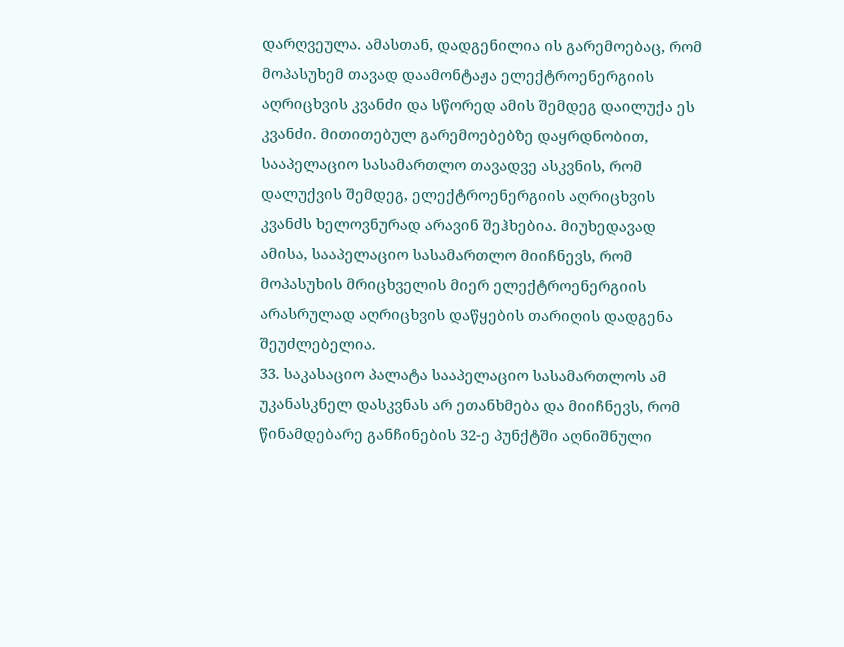დარღვეულა. ამასთან, დადგენილია ის გარემოებაც, რომ მოპასუხემ თავად დაამონტაჟა ელექტროენერგიის აღრიცხვის კვანძი და სწორედ ამის შემდეგ დაილუქა ეს კვანძი. მითითებულ გარემოებებზე დაყრდნობით, სააპელაციო სასამართლო თავადვე ასკვნის, რომ დალუქვის შემდეგ, ელექტროენერგიის აღრიცხვის კვანძს ხელოვნურად არავინ შეჰხებია. მიუხედავად ამისა, სააპელაციო სასამართლო მიიჩნევს, რომ მოპასუხის მრიცხველის მიერ ელექტროენერგიის არასრულად აღრიცხვის დაწყების თარიღის დადგენა შეუძლებელია.
33. საკასაციო პალატა სააპელაციო სასამართლოს ამ უკანასკნელ დასკვნას არ ეთანხმება და მიიჩნევს, რომ წინამდებარე განჩინების 32-ე პუნქტში აღნიშნული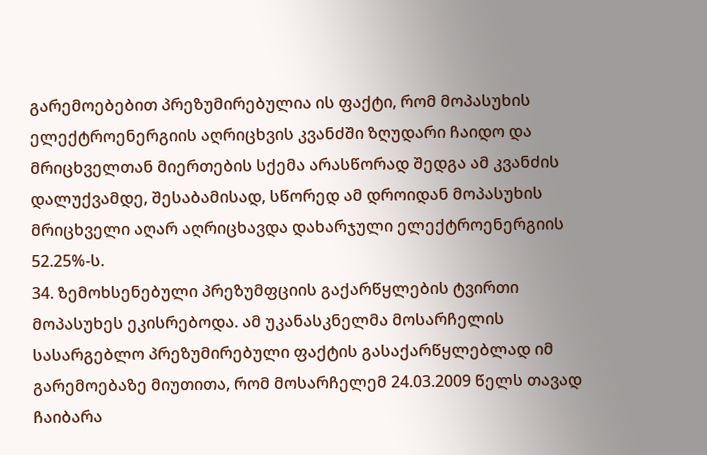გარემოებებით პრეზუმირებულია ის ფაქტი, რომ მოპასუხის ელექტროენერგიის აღრიცხვის კვანძში ზღუდარი ჩაიდო და მრიცხველთან მიერთების სქემა არასწორად შედგა ამ კვანძის დალუქვამდე, შესაბამისად, სწორედ ამ დროიდან მოპასუხის მრიცხველი აღარ აღრიცხავდა დახარჯული ელექტროენერგიის 52.25%-ს.
34. ზემოხსენებული პრეზუმფციის გაქარწყლების ტვირთი მოპასუხეს ეკისრებოდა. ამ უკანასკნელმა მოსარჩელის სასარგებლო პრეზუმირებული ფაქტის გასაქარწყლებლად იმ გარემოებაზე მიუთითა, რომ მოსარჩელემ 24.03.2009 წელს თავად ჩაიბარა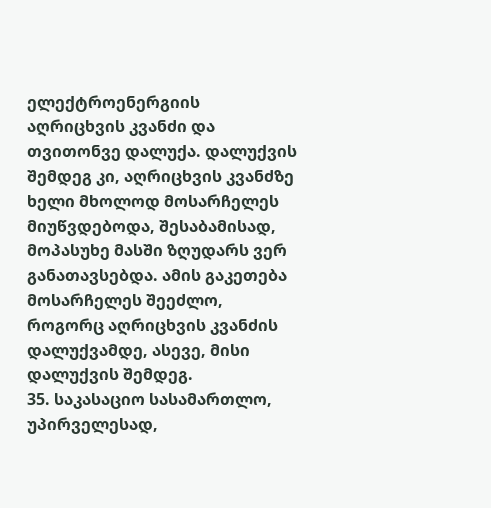ელექტროენერგიის აღრიცხვის კვანძი და თვითონვე დალუქა. დალუქვის შემდეგ კი, აღრიცხვის კვანძზე ხელი მხოლოდ მოსარჩელეს მიუწვდებოდა, შესაბამისად, მოპასუხე მასში ზღუდარს ვერ განათავსებდა. ამის გაკეთება მოსარჩელეს შეეძლო, როგორც აღრიცხვის კვანძის დალუქვამდე, ასევე, მისი დალუქვის შემდეგ.
35. საკასაციო სასამართლო, უპირველესად,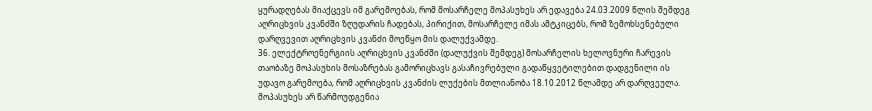ყურადღებას მიაქცევს იმ გარემოებას, რომ მოსარჩელე მოპასუხეს არ ედავება 24.03.2009 წლის შემდეგ აღრიცხვის კვანძში ზღუდარის ჩადებას, პირიქით, მოსარჩელე იმას ამტკიცებს, რომ ზემოხსენებული დარღვევით აღრიცხვის კვანძი მოეწყო მის დალუქვამდე.
36. ელექტროენერგიის აღრიცხვის კვანძში (დალუქვის შემდეგ) მოსარჩელის ხელოვნური ჩარევის თაობაზე მოპასუხის მოსაზრებას გამორიცხავს გასაჩივრებული გადაწყვეტილებით დადგენილი ის უდავო გარემოება, რომ აღრიცხვის კვანძის ლუქების მთლიანობა 18.10.2012 წლამდე არ დარღვეულა. მოპასუხეს არ წარმოუდგენია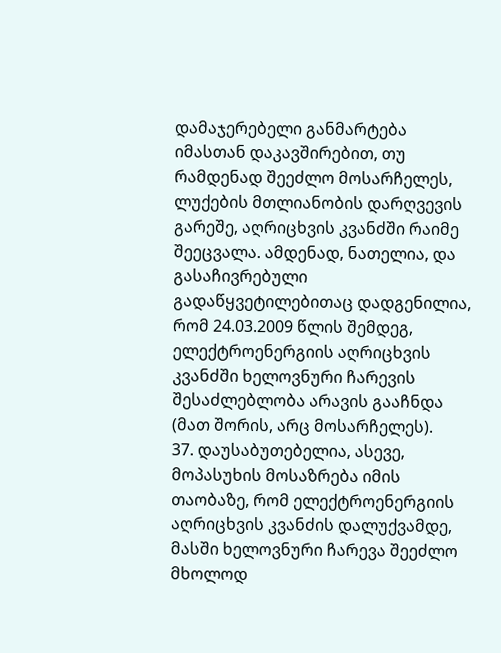დამაჯერებელი განმარტება იმასთან დაკავშირებით, თუ რამდენად შეეძლო მოსარჩელეს, ლუქების მთლიანობის დარღვევის გარეშე, აღრიცხვის კვანძში რაიმე შეეცვალა. ამდენად, ნათელია, და გასაჩივრებული გადაწყვეტილებითაც დადგენილია, რომ 24.03.2009 წლის შემდეგ, ელექტროენერგიის აღრიცხვის კვანძში ხელოვნური ჩარევის შესაძლებლობა არავის გააჩნდა (მათ შორის, არც მოსარჩელეს).
37. დაუსაბუთებელია, ასევე, მოპასუხის მოსაზრება იმის თაობაზე, რომ ელექტროენერგიის აღრიცხვის კვანძის დალუქვამდე, მასში ხელოვნური ჩარევა შეეძლო მხოლოდ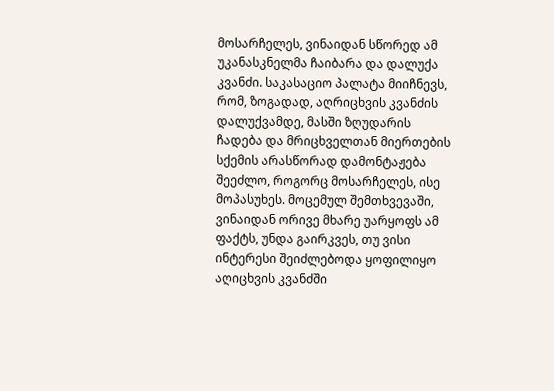მოსარჩელეს, ვინაიდან სწორედ ამ უკანასკნელმა ჩაიბარა და დალუქა კვანძი. საკასაციო პალატა მიიჩნევს, რომ, ზოგადად, აღრიცხვის კვანძის დალუქვამდე, მასში ზღუდარის ჩადება და მრიცხველთან მიერთების სქემის არასწორად დამონტაჟება შეეძლო, როგორც მოსარჩელეს, ისე მოპასუხეს. მოცემულ შემთხვევაში, ვინაიდან ორივე მხარე უარყოფს ამ ფაქტს, უნდა გაირკვეს, თუ ვისი ინტერესი შეიძლებოდა ყოფილიყო აღიცხვის კვანძში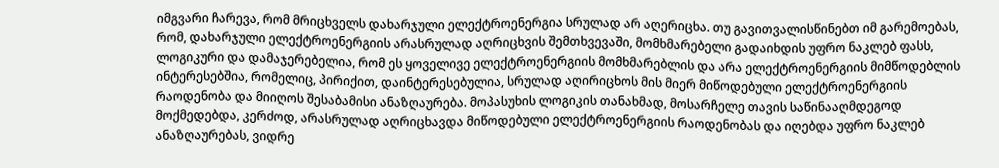იმგვარი ჩარევა, რომ მრიცხველს დახარჯული ელექტროენერგია სრულად არ აღერიცხა. თუ გავითვალისწინებთ იმ გარემოებას, რომ, დახარჯული ელექტროენერგიის არასრულად აღრიცხვის შემთხვევაში, მომხმარებელი გადაიხდის უფრო ნაკლებ ფასს, ლოგიკური და დამაჯერებელია, რომ ეს ყოველივე ელექტროენერგიის მომხმარებლის და არა ელექტროენერგიის მიმწოდებლის ინტერესებშია, რომელიც, პირიქით, დაინტერესებულია, სრულად აღირიცხოს მის მიერ მიწოდებული ელექტროენერგიის რაოდენობა და მიიღოს შესაბამისი ანაზღაურება. მოპასუხის ლოგიკის თანახმად, მოსარჩელე თავის საწინააღმდეგოდ მოქმედებდა, კერძოდ, არასრულად აღრიცხავდა მიწოდებული ელექტროენერგიის რაოდენობას და იღებდა უფრო ნაკლებ ანაზღაურებას, ვიდრე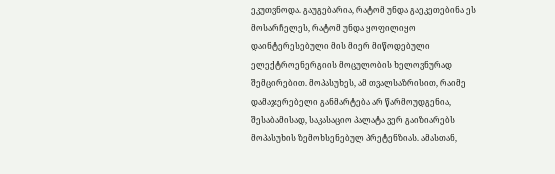ეკუთვნოდა. გაუგებარია, რატომ უნდა გაეკეთებინა ეს მოსარჩელეს, რატომ უნდა ყოფილიყო დაინტერესებული მის მიერ მიწოდებული ელექტროენერგიის მოცულობის ხელოვნურად შემცირებით. მოპასუხეს, ამ თვალსაზრისით, რაიმე დამაჯერებელი განმარტება არ წარმოუდგენია, შესაბამისად, საკასაციო პალატა ვერ გაიზიარებს მოპასუხის ზემოხსენებულ პრეტენზიას. ამასთან,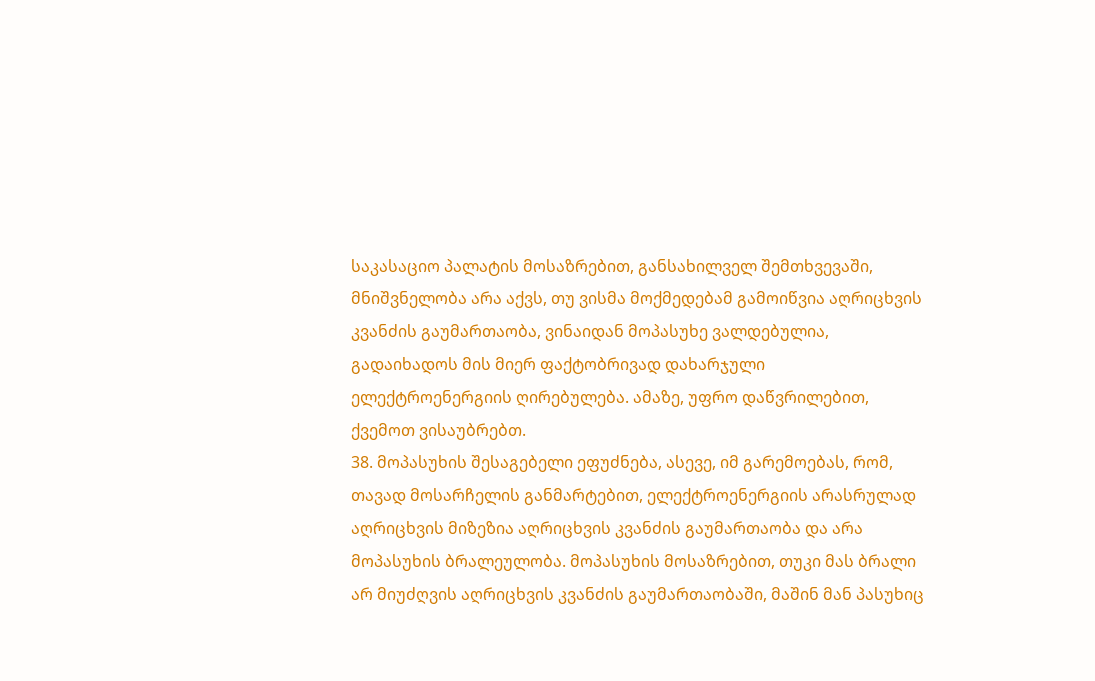საკასაციო პალატის მოსაზრებით, განსახილველ შემთხვევაში, მნიშვნელობა არა აქვს, თუ ვისმა მოქმედებამ გამოიწვია აღრიცხვის კვანძის გაუმართაობა, ვინაიდან მოპასუხე ვალდებულია, გადაიხადოს მის მიერ ფაქტობრივად დახარჯული ელექტროენერგიის ღირებულება. ამაზე, უფრო დაწვრილებით, ქვემოთ ვისაუბრებთ.
38. მოპასუხის შესაგებელი ეფუძნება, ასევე, იმ გარემოებას, რომ, თავად მოსარჩელის განმარტებით, ელექტროენერგიის არასრულად აღრიცხვის მიზეზია აღრიცხვის კვანძის გაუმართაობა და არა მოპასუხის ბრალეულობა. მოპასუხის მოსაზრებით, თუკი მას ბრალი არ მიუძღვის აღრიცხვის კვანძის გაუმართაობაში, მაშინ მან პასუხიც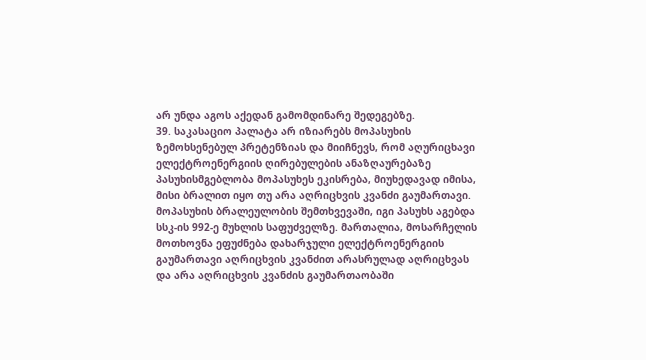არ უნდა აგოს აქედან გამომდინარე შედეგებზე.
39. საკასაციო პალატა არ იზიარებს მოპასუხის ზემოხსენებულ პრეტენზიას და მიიჩნევს, რომ აღურიცხავი ელექტროენერგიის ღირებულების ანაზღაურებაზე პასუხისმგებლობა მოპასუხეს ეკისრება, მიუხედავად იმისა, მისი ბრალით იყო თუ არა აღრიცხვის კვანძი გაუმართავი. მოპასუხის ბრალეულობის შემთხვევაში, იგი პასუხს აგებდა სსკ-ის 992-ე მუხლის საფუძველზე. მართალია, მოსარჩელის მოთხოვნა ეფუძნება დახარჯული ელექტროენერგიის გაუმართავი აღრიცხვის კვანძით არასრულად აღრიცხვას და არა აღრიცხვის კვანძის გაუმართაობაში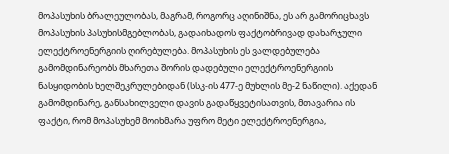მოპასუხის ბრალეულობას, მაგრამ, როგორც აღინიშნა, ეს არ გამორიცხავს მოპასუხის პასუხისმგებლობას, გადაიხადოს ფაქტობრივად დახარჯული ელექტროენერგიის ღირებულება. მოპასუხის ეს ვალდებულება გამომდინარეობს მხარეთა შორის დადებული ელექტროენერგიის ნასყიდობის ხელშეკრულებიდან (სსკ-ის 477-ე მუხლის მე-2 ნაწილი). აქედან გამომდინარე, განსახილველი დავის გადაწყვეტისათვის, მთავარია ის ფაქტი, რომ მოპასუხემ მოიხმარა უფრო მეტი ელექტროენერგია,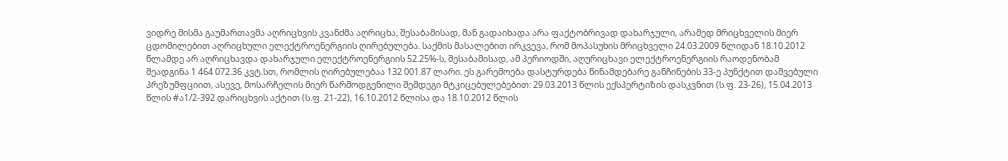ვიდრე მისმა გაუმართავმა აღრიცხვის კვანძმა აღრიცხა, შესაბამისად, მან გადაიხადა არა ფაქტობრივად დახარჯული, არამედ მრიცხველის მიერ ცდომილებით აღრიცხული ელექტროენერგიის ღირებულება. საქმის მასალებით ირკვევა, რომ მოპასუხის მრიცხველი 24.03.2009 წლიდან 18.10.2012 წლამდე არ აღრიცხავდა დახარჯული ელექტროენერგიის 52.25%-ს, შესაბამისად, ამ პერიოდში, აღურიცხავი ელექტროენერგიის რაოდენობამ შეადგინა 1 464 072.36 კვტ.სთ, რომლის ღირებულებაა 132 001.87 ლარი. ეს გარემოება დასტურდება წინამდებარე განჩინების 33-ე პუნქტით დაშვებული პრეზუმფციით, ასევე, მოსარჩელის მიერ წარმოდგენილი შემდეგი მტკიცებულებებით: 29.03.2013 წლის ექსპერტიზის დასკვნით (ს.ფ. 23-26), 15.04.2013 წლის #ა1/2-392 დარიცხვის აქტით (ს.ფ. 21-22), 16.10.2012 წლისა და 18.10.2012 წლის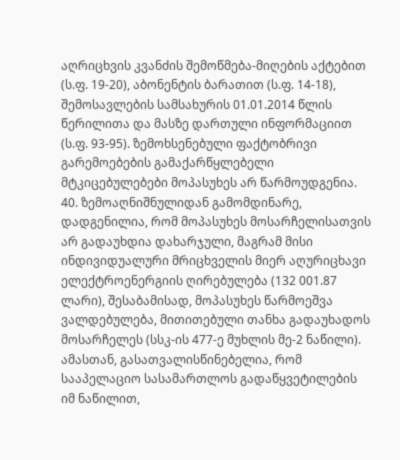აღრიცხვის კვანძის შემოწმება-მიღების აქტებით (ს.ფ. 19-20), აბონენტის ბარათით (ს.ფ. 14-18), შემოსავლების სამსახურის 01.01.2014 წლის წერილითა და მასზე დართული ინფორმაციით (ს.ფ. 93-95). ზემოხსენებული ფაქტობრივი გარემოებების გამაქარწყლებელი მტკიცებულებები მოპასუხეს არ წარმოუდგენია.
40. ზემოაღნიშნულიდან გამომდინარე, დადგენილია, რომ მოპასუხეს მოსარჩელისათვის არ გადაუხდია დახარჯული, მაგრამ მისი ინდივიდუალური მრიცხველის მიერ აღურიცხავი ელექტროენერგიის ღირებულება (132 001.87 ლარი), შესაბამისად, მოპასუხეს წარმოეშვა ვალდებულება, მითითებული თანხა გადაუხადოს მოსარჩელეს (სსკ-ის 477-ე მუხლის მე-2 ნაწილი). ამასთან, გასათვალისწინებელია, რომ სააპელაციო სასამართლოს გადაწყვეტილების იმ ნაწილით,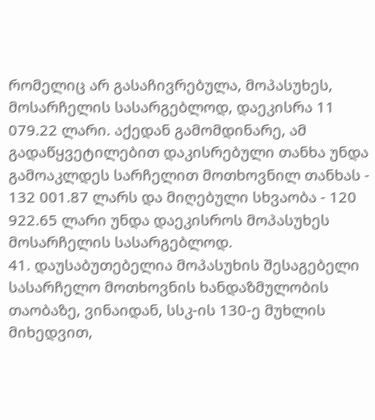რომელიც არ გასაჩივრებულა, მოპასუხეს, მოსარჩელის სასარგებლოდ, დაეკისრა 11 079.22 ლარი. აქედან გამომდინარე, ამ გადაწყვეტილებით დაკისრებული თანხა უნდა გამოაკლდეს სარჩელით მოთხოვნილ თანხას - 132 001.87 ლარს და მიღებული სხვაობა - 120 922.65 ლარი უნდა დაეკისროს მოპასუხეს მოსარჩელის სასარგებლოდ.
41. დაუსაბუთებელია მოპასუხის შესაგებელი სასარჩელო მოთხოვნის ხანდაზმულობის თაობაზე, ვინაიდან, სსკ-ის 130-ე მუხლის მიხედვით,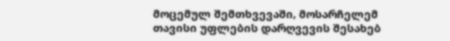მოცემულ შემთხვევაში, მოსარჩელემ თავისი უფლების დარღვევის შესახებ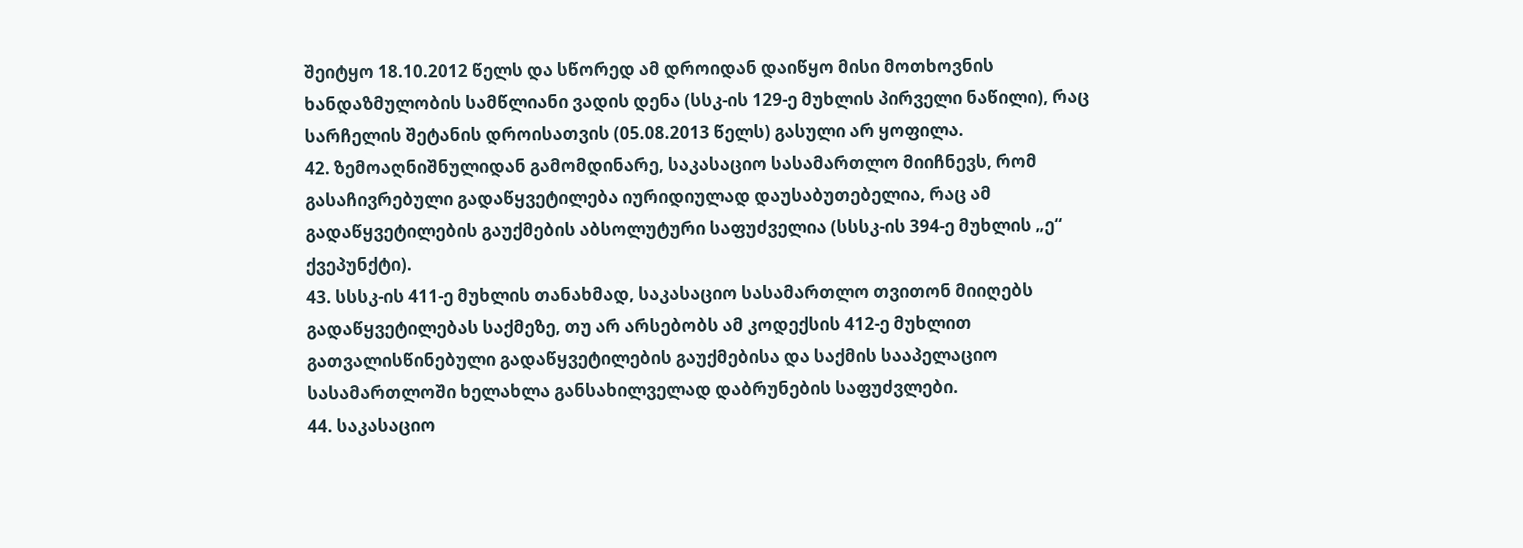შეიტყო 18.10.2012 წელს და სწორედ ამ დროიდან დაიწყო მისი მოთხოვნის ხანდაზმულობის სამწლიანი ვადის დენა (სსკ-ის 129-ე მუხლის პირველი ნაწილი), რაც სარჩელის შეტანის დროისათვის (05.08.2013 წელს) გასული არ ყოფილა.
42. ზემოაღნიშნულიდან გამომდინარე, საკასაციო სასამართლო მიიჩნევს, რომ გასაჩივრებული გადაწყვეტილება იურიდიულად დაუსაბუთებელია, რაც ამ გადაწყვეტილების გაუქმების აბსოლუტური საფუძველია (სსსკ-ის 394-ე მუხლის „ე“ ქვეპუნქტი).
43. სსსკ-ის 411-ე მუხლის თანახმად, საკასაციო სასამართლო თვითონ მიიღებს გადაწყვეტილებას საქმეზე, თუ არ არსებობს ამ კოდექსის 412-ე მუხლით გათვალისწინებული გადაწყვეტილების გაუქმებისა და საქმის სააპელაციო სასამართლოში ხელახლა განსახილველად დაბრუნების საფუძვლები.
44. საკასაციო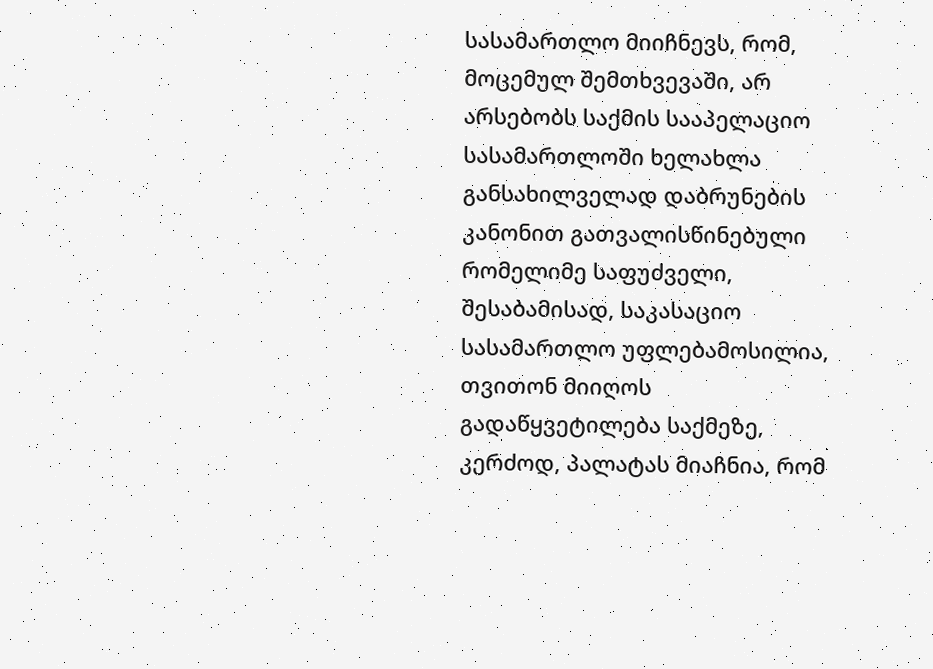სასამართლო მიიჩნევს, რომ, მოცემულ შემთხვევაში, არ არსებობს საქმის სააპელაციო სასამართლოში ხელახლა განსახილველად დაბრუნების კანონით გათვალისწინებული რომელიმე საფუძველი, შესაბამისად, საკასაციო სასამართლო უფლებამოსილია, თვითონ მიიღოს გადაწყვეტილება საქმეზე, კერძოდ, პალატას მიაჩნია, რომ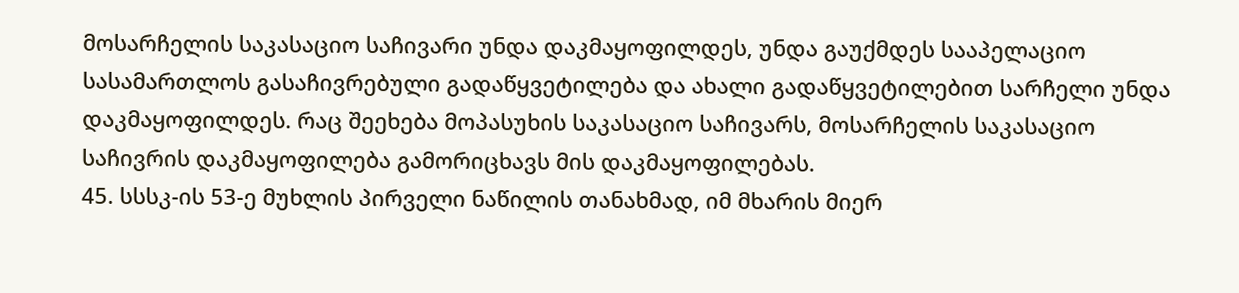მოსარჩელის საკასაციო საჩივარი უნდა დაკმაყოფილდეს, უნდა გაუქმდეს სააპელაციო სასამართლოს გასაჩივრებული გადაწყვეტილება და ახალი გადაწყვეტილებით სარჩელი უნდა დაკმაყოფილდეს. რაც შეეხება მოპასუხის საკასაციო საჩივარს, მოსარჩელის საკასაციო საჩივრის დაკმაყოფილება გამორიცხავს მის დაკმაყოფილებას.
45. სსსკ-ის 53-ე მუხლის პირველი ნაწილის თანახმად, იმ მხარის მიერ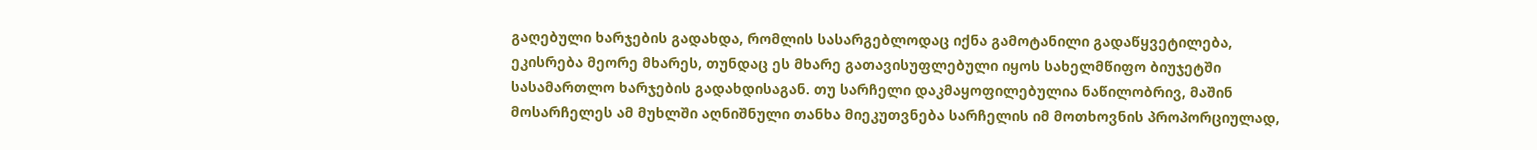გაღებული ხარჯების გადახდა, რომლის სასარგებლოდაც იქნა გამოტანილი გადაწყვეტილება, ეკისრება მეორე მხარეს, თუნდაც ეს მხარე გათავისუფლებული იყოს სახელმწიფო ბიუჯეტში სასამართლო ხარჯების გადახდისაგან. თუ სარჩელი დაკმაყოფილებულია ნაწილობრივ, მაშინ მოსარჩელეს ამ მუხლში აღნიშნული თანხა მიეკუთვნება სარჩელის იმ მოთხოვნის პროპორციულად,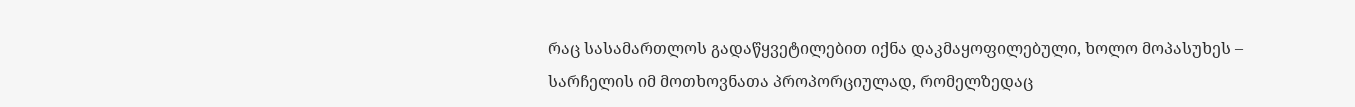რაც სასამართლოს გადაწყვეტილებით იქნა დაკმაყოფილებული, ხოლო მოპასუხეს – სარჩელის იმ მოთხოვნათა პროპორციულად, რომელზედაც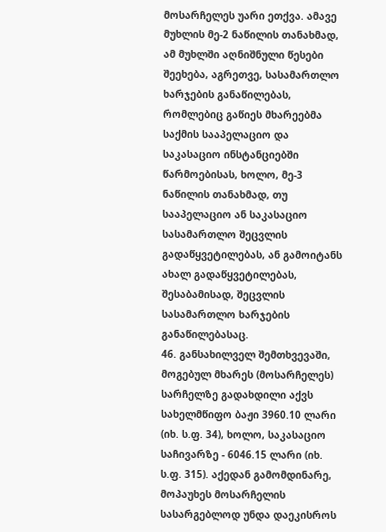მოსარჩელეს უარი ეთქვა. ამავე მუხლის მე-2 ნაწილის თანახმად, ამ მუხლში აღნიშნული წესები შეეხება, აგრეთვე, სასამართლო ხარჯების განაწილებას, რომლებიც გაწიეს მხარეებმა საქმის სააპელაციო და საკასაციო ინსტანციებში წარმოებისას, ხოლო, მე-3 ნაწილის თანახმად, თუ სააპელაციო ან საკასაციო სასამართლო შეცვლის გადაწყვეტილებას, ან გამოიტანს ახალ გადაწყვეტილებას, შესაბამისად, შეცვლის სასამართლო ხარჯების განაწილებასაც.
46. განსახილველ შემთხვევაში, მოგებულ მხარეს (მოსარჩელეს) სარჩელზე გადახდილი აქვს სახელმწიფო ბაჟი 3960.10 ლარი (იხ. ს.ფ. 34), ხოლო, საკასაციო საჩივარზე - 6046.15 ლარი (იხ. ს.ფ. 315). აქედან გამომდინარე, მოპაუხეს მოსარჩელის სასარგებლოდ უნდა დაეკისროს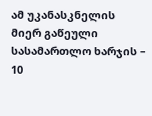ამ უკანასკნელის მიერ გაწეული სასამართლო ხარჯის – 10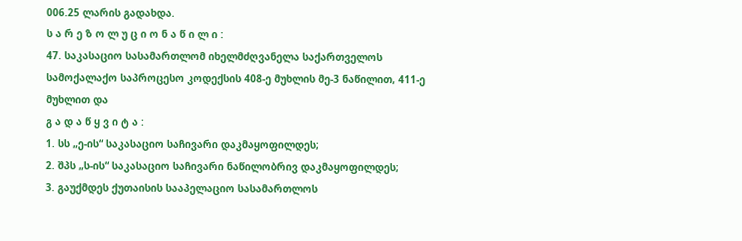006.25 ლარის გადახდა.
ს ა რ ე ზ ო ლ უ ც ი ო ნ ა წ ი ლ ი :
47. საკასაციო სასამართლომ იხელმძღვანელა საქართველოს სამოქალაქო საპროცესო კოდექსის 408-ე მუხლის მე-3 ნაწილით, 411-ე მუხლით და
გ ა დ ა წ ყ ვ ი ტ ა :
1. სს „ე-ის“ საკასაციო საჩივარი დაკმაყოფილდეს;
2. შპს „ს-ის“ საკასაციო საჩივარი ნაწილობრივ დაკმაყოფილდეს;
3. გაუქმდეს ქუთაისის სააპელაციო სასამართლოს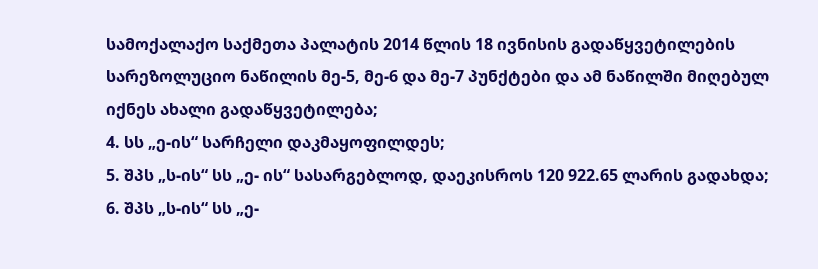სამოქალაქო საქმეთა პალატის 2014 წლის 18 ივნისის გადაწყვეტილების სარეზოლუციო ნაწილის მე-5, მე-6 და მე-7 პუნქტები და ამ ნაწილში მიღებულ იქნეს ახალი გადაწყვეტილება;
4. სს „ე-ის“ სარჩელი დაკმაყოფილდეს;
5. შპს „ს-ის“ სს „ე- ის“ სასარგებლოდ, დაეკისროს 120 922.65 ლარის გადახდა;
6. შპს „ს-ის“ სს „ე-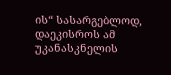ის“ სასარგებლოდ, დაეკისროს ამ უკანასკნელის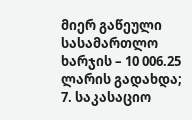მიერ გაწეული სასამართლო ხარჯის – 10 006.25 ლარის გადახდა;
7. საკასაციო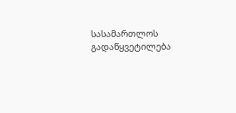სასამართლოს გადაწყვეტილება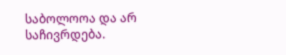საბოლოოა და არ საჩივრდება.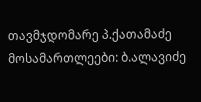თავმჯდომარე პ.ქათამაძე
მოსამართლეები: ბ.ალავიძე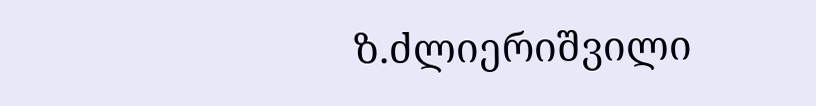ზ.ძლიერიშვილი